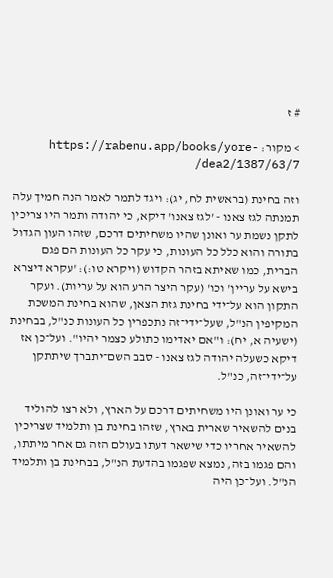# ז

> מקור: https://rabenu.app/books/yore-dea2/1387/63/7/

וזה בחינת (בראשית לח, יג): ויגד לתמר לאמר הנה חמיך עלה תמנתה לגז צאנו - 'לגז צאנו' דיקא, כי יהודה ותמר היו צריכין לתקן נשמת ער ואונן שהיו משחיתים דרכם, שזהו העון הגדול בתורה והוא כלל כל העונות, כי עקר כל העונות הם פגם הברית, כמו שאיתא בזהר הקדוש (ויקרא טו:): 'עקרא דיצרא בישא על עריין' וכו' (עקר היצר הרע הוא על עריות). ועקר התקון הוא על־ידי בחינת גזת הצאן, שהוא בחינת המשכת המקיפין הנ"ל, שעל־ידי־זה נתכפרין כל העונות כנ"ל, בבחינת (ישעיה א, יח): ו"אם יאדימו כתולע כצמר יהיו". ועל־כן אז דיקא כשעלה יהודה לגז צאנו - סבב השם־יתברך שיתתקן על־ידי־זה, כנ"ל.

כי ער ואונן היו משחיתים דרכם על הארץ, ולא רצו להוליד בנים להשאיר שארית בארץ, שזהו בחינת בן ותלמיד שצריכין להשאיר אחריו כדי שישאר דעתו בעולם הזה גם אחר מיתתו, והם פגמו בזה, נמצא שפגמו בהדעת הנ"ל, בבחינת בן ותלמיד הנ"ל. ועל־כן היה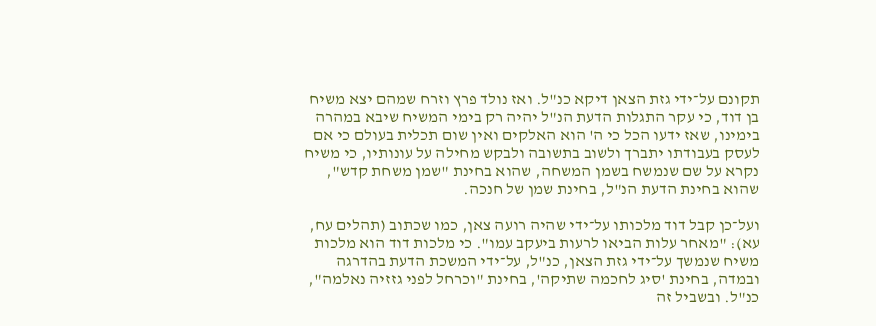תקונם על־ידי גזת הצאן דיקא כנ"ל. ואז נולד פרץ וזרח שמהם יצא משיח בן דוד, כי עקר התגלות הדעת הנ"ל יהיה רק בימי המשיח שיבא במהרה בימינו, שאז ידעו הכל כי ה' הוא האלקים ואין שום תכלית בעולם כי אם לעסק בעבודתו יתברך ולשוב בתשובה ולבקש מחילה על עונותיו, כי משיח נקרא על שם שנמשח בשמן המשחה, שהוא בחינת "שמן משחת קדש", שהוא בחינת הדעת הנ"ל, בחינת שמן של חנכה.

ועל־כן קבל דוד מלכותו על־ידי שהיה רועה צאן, כמו שכתוב (תהלים עח, עא): "מאחר עלות הביאו לרעות ביעקב עמו". כי מלכות דוד הוא מלכות משיח שנמשך על־ידי גזת הצאן, כנ"ל, על־ידי המשכת הדעת בהדרגה ובמדה, בחינת 'סיג לחכמה שתיקה', בחינת "וכרחל לפני גזזיה נאלמה", כנ"ל. ובשביל זה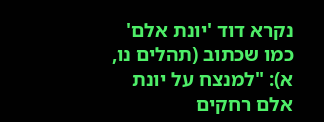נקרא דוד 'יונת אלם' כמו שכתוב (תהלים נו, א): "למנצח על יונת אלם רחקים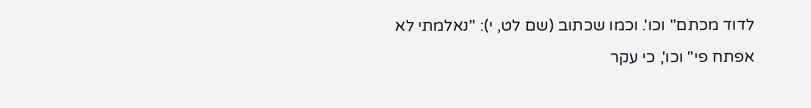לדוד מכתם" וכו'. וכמו שכתוב (שם לט, י): "נאלמתי לא אפתח פי" וכו', כי עקר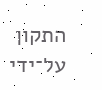התקון על־ידי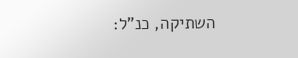השתיקה, כנ"ל: